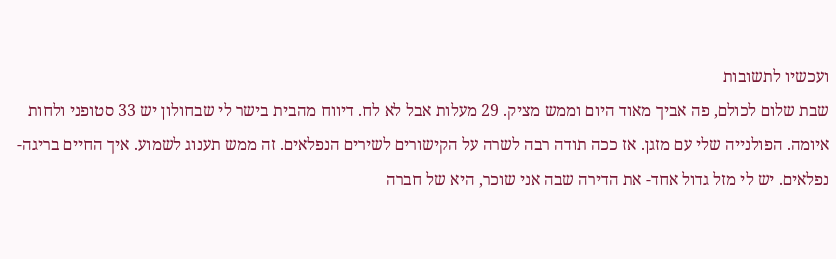ועכשיו לתשובות
שבת שלום לכולם, פה אביך מאוד היום וממש מציק. 29 מעלות אבל לא לח. דיווח מהבית בישר לי שבחולון יש 33 סטופני ולחות איומה. הפולנייה שלי עם מזגן. אז ככה תודה רבה לשרה על הקישורים לשירים הנפלאים. זה ממש תענוג לשמוע. איך החיים בריגה- נפלאים. יש לי מזל גדול אחד- את הדירה שבה אני שוכר, היא של חברה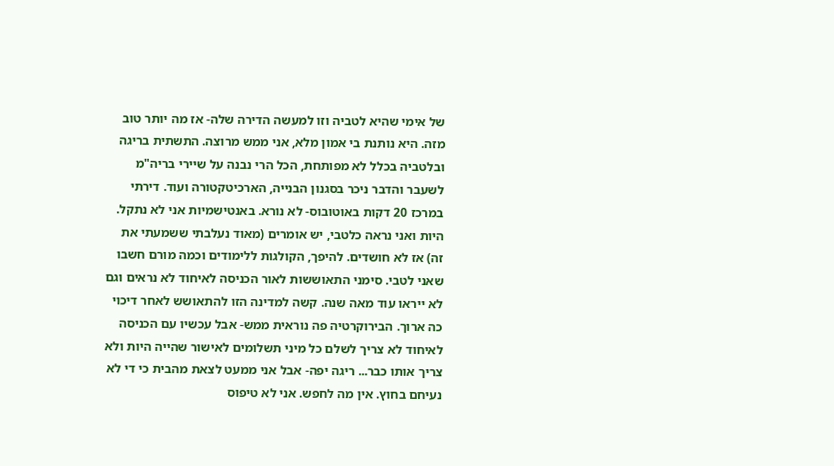של אימי שהיא לטביה וזו למעשה הדירה שלה- אז מה יותר טוב מזה. היא נותנת בי אמון מלא, אני ממש מרוצה. התשתית בריגה ובלטביה בכלל לא מפותחת, הכל הרי נבנה על שיירי בריה"מ לשעבר והדבר ניכר בסגנון הבנייה, הארכיטקטורה ועוד. דירתי במרכז 20 דקות באוטובוס- לא נורא. באנטישמיות אני לא נתקל. היות ואני נראה כלטבי, יש אומרים (מאוד נעלבתי ששמעתי את זה) אז לא חושדים. להיפך, הקולגות ללימודים וכמה מורם חשבו שאני לטבי. סימני התאוששות לאור הכניסה לאיחוד לא נראים וגם לא ייראו עוד מאה שנה. קשה למדינה הזו להתאושש לאחר דיכוי כה ארוך. הבירוקרטיה פה נוראית ממש- אבל עכשיו עם הכניסה לאיחוד לא צריך לשלם כל מיני תשלומים לאישור שהייה היות ולא צריך אותו כבר... ריגה יפה- אבל אני ממעט לצאת מהבית כי די לא נעיחם בחוץ. אין מה לחפש. אני לא טיפוס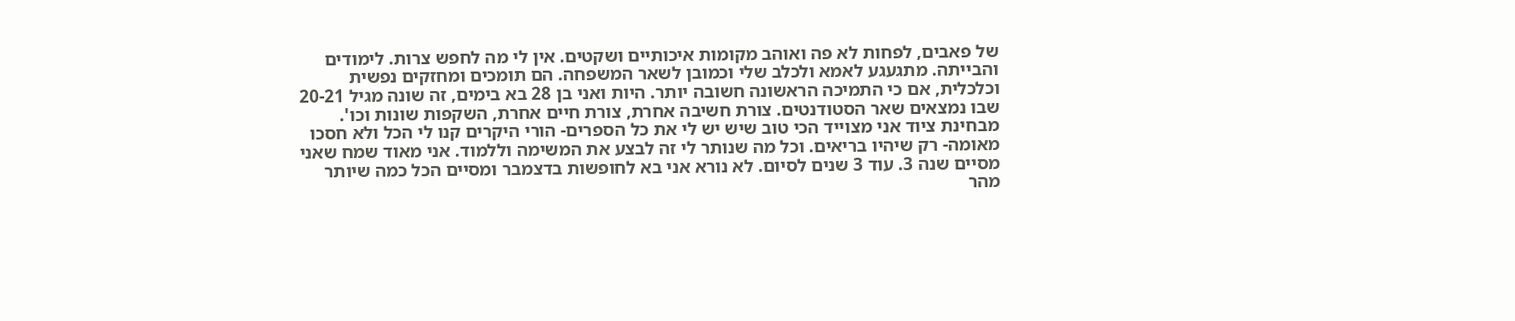של פאבים, לפחות לא פה ואוהב מקומות איכותיים ושקטים. אין לי מה לחפש צרות. לימודים והבייתה. מתגעגע לאמא ולכלב שלי וכמובן לשאר המשפחה. הם תומכים ומחזקים נפשית וכלכלית, אם כי התמיכה הראשונה חשובה יותר. היות ואני בן 28 בא בימים, זה שונה מגיל 20-21 שבו נמצאים שאר הסטודנטים. צורת חשיבה אחרת, צורת חיים אחרת, השקפות שונות וכו'. מבחינת ציוד אני מצוייד הכי טוב שיש יש לי את כל הספרים- הורי היקרים קנו לי הכל ולא חסכו מאומה- רק שיהיו בריאים. וכל מה שנותר לי זה לבצע את המשימה וללמוד. אני מאוד שמח שאני מסיים שנה 3. עוד 3 שנים לסיום. לא נורא אני בא לחופשות בדצמבר ומסיים הכל כמה שיותר מהר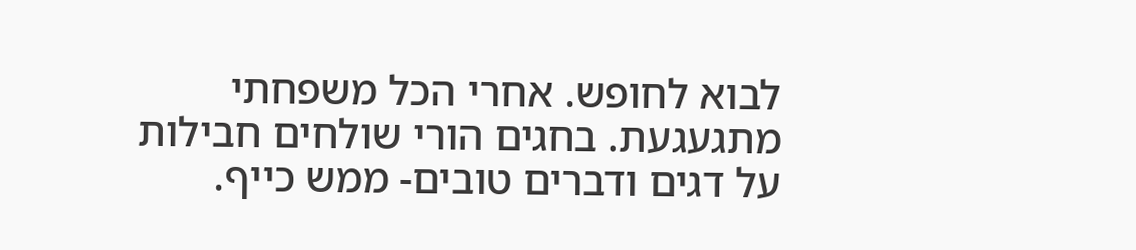לבוא לחופש. אחרי הכל משפחתי מתגעגעת. בחגים הורי שולחים חבילות על דגים ודברים טובים- ממש כייף.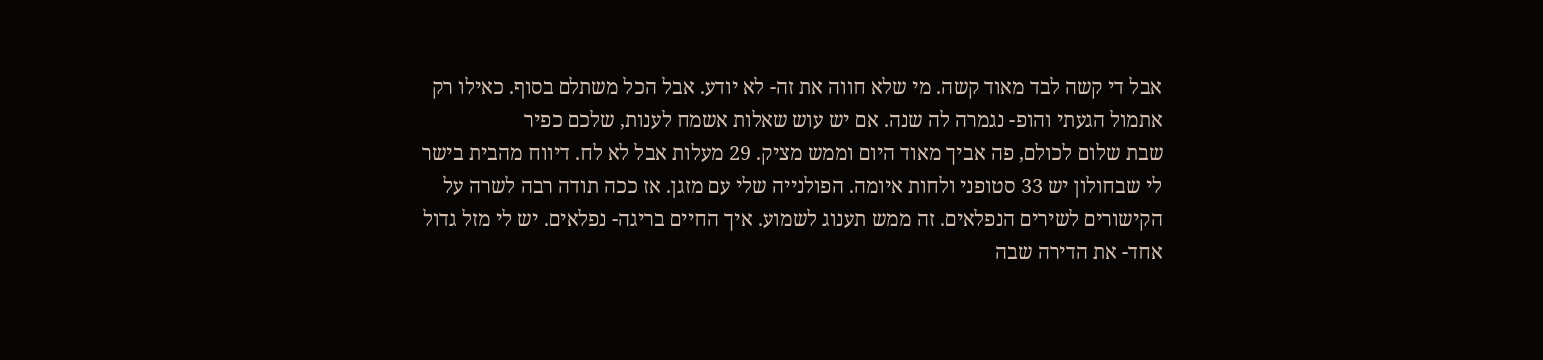אבל די קשה לבד מאוד קשה. מי שלא חווה את זה- לא יודע. אבל הכל משתלם בסוף. כאילו רק אתמול הגעתי והופ- נגמרה לה שנה. אם יש עוש שאלות אשמח לענות, שלכם כפיר
שבת שלום לכולם, פה אביך מאוד היום וממש מציק. 29 מעלות אבל לא לח. דיווח מהבית בישר לי שבחולון יש 33 סטופני ולחות איומה. הפולנייה שלי עם מזגן. אז ככה תודה רבה לשרה על הקישורים לשירים הנפלאים. זה ממש תענוג לשמוע. איך החיים בריגה- נפלאים. יש לי מזל גדול אחד- את הדירה שבה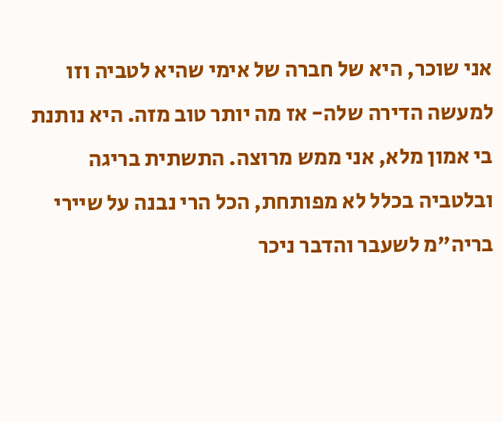אני שוכר, היא של חברה של אימי שהיא לטביה וזו למעשה הדירה שלה- אז מה יותר טוב מזה. היא נותנת בי אמון מלא, אני ממש מרוצה. התשתית בריגה ובלטביה בכלל לא מפותחת, הכל הרי נבנה על שיירי בריה"מ לשעבר והדבר ניכר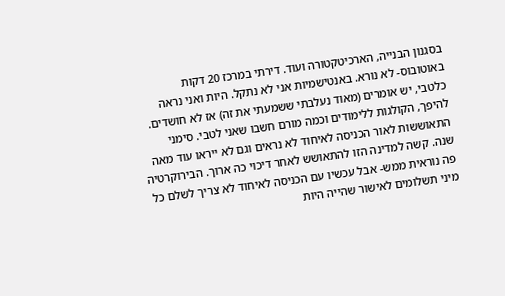בסגנון הבנייה, הארכיטקטורה ועוד. דירתי במרכז 20 דקות באוטובוס- לא נורא. באנטישמיות אני לא נתקל. היות ואני נראה כלטבי, יש אומרים (מאוד נעלבתי ששמעתי את זה) אז לא חושדים. להיפך, הקולגות ללימודים וכמה מורם חשבו שאני לטבי. סימני התאוששות לאור הכניסה לאיחוד לא נראים וגם לא ייראו עוד מאה שנה. קשה למדינה הזו להתאושש לאחר דיכוי כה ארוך. הבירוקרטיה פה נוראית ממש- אבל עכשיו עם הכניסה לאיחוד לא צריך לשלם כל מיני תשלומים לאישור שהייה היות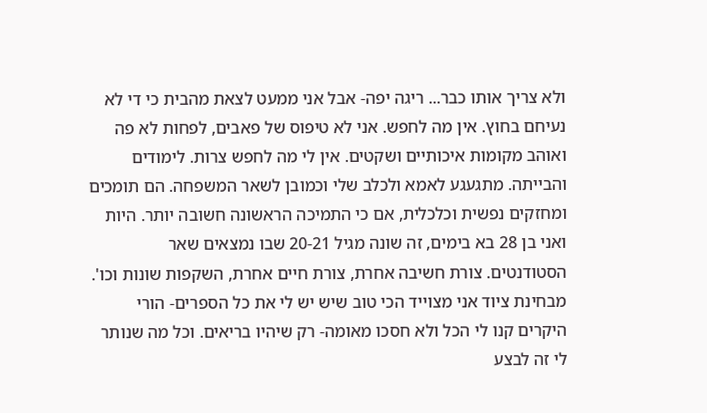ולא צריך אותו כבר... ריגה יפה- אבל אני ממעט לצאת מהבית כי די לא נעיחם בחוץ. אין מה לחפש. אני לא טיפוס של פאבים, לפחות לא פה ואוהב מקומות איכותיים ושקטים. אין לי מה לחפש צרות. לימודים והבייתה. מתגעגע לאמא ולכלב שלי וכמובן לשאר המשפחה. הם תומכים ומחזקים נפשית וכלכלית, אם כי התמיכה הראשונה חשובה יותר. היות ואני בן 28 בא בימים, זה שונה מגיל 20-21 שבו נמצאים שאר הסטודנטים. צורת חשיבה אחרת, צורת חיים אחרת, השקפות שונות וכו'. מבחינת ציוד אני מצוייד הכי טוב שיש יש לי את כל הספרים- הורי היקרים קנו לי הכל ולא חסכו מאומה- רק שיהיו בריאים. וכל מה שנותר לי זה לבצע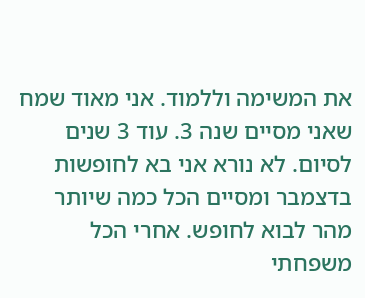את המשימה וללמוד. אני מאוד שמח שאני מסיים שנה 3. עוד 3 שנים לסיום. לא נורא אני בא לחופשות בדצמבר ומסיים הכל כמה שיותר מהר לבוא לחופש. אחרי הכל משפחתי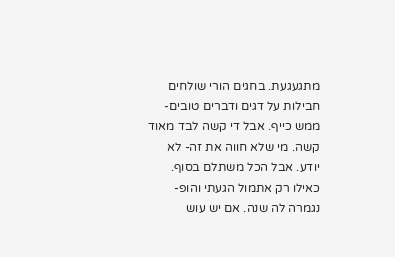מתגעגעת. בחגים הורי שולחים חבילות על דגים ודברים טובים- ממש כייף. אבל די קשה לבד מאוד קשה. מי שלא חווה את זה- לא יודע. אבל הכל משתלם בסוף. כאילו רק אתמול הגעתי והופ- נגמרה לה שנה. אם יש עוש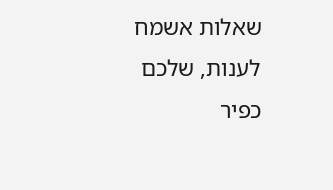שאלות אשמח לענות, שלכם כפיר